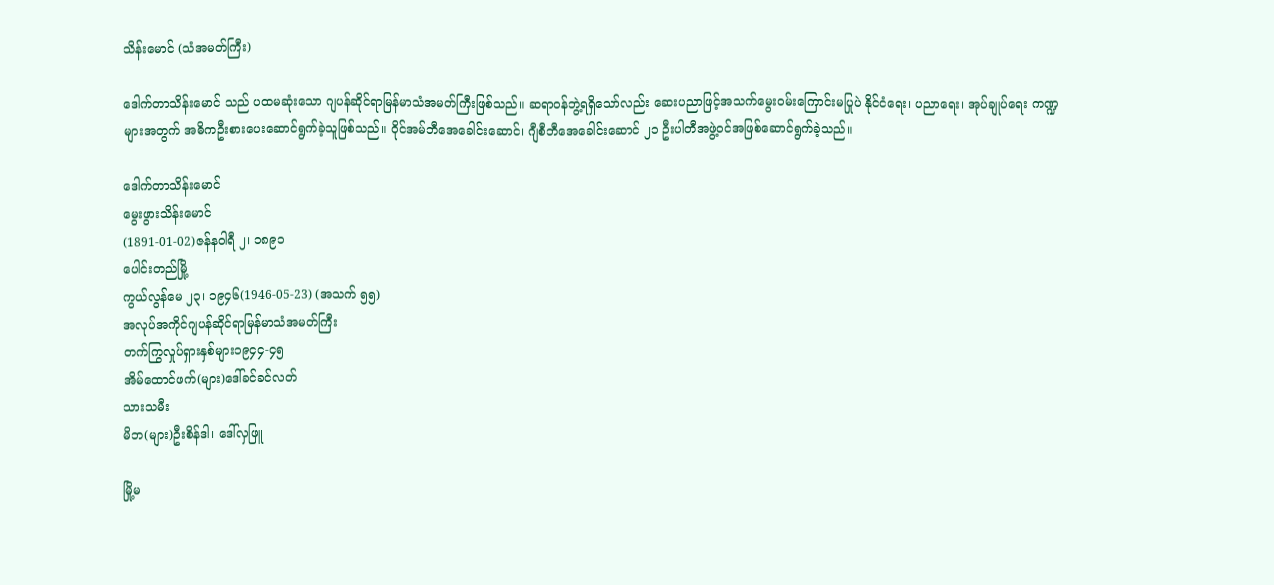သိန်းမောင် (သံအမတ်ကြီး)

ဒေါက်တာသိန်းမောင် သည် ပထမဆုံးသော ဂျပန်ဆိုင်ရာမြန်မာသံအမတ်ကြီးဖြစ်သည်။ ဆရာဝန်ဘွဲ့ရရှိသော်လည်း ဆေးပညာဖြင့်အသက်မွေးဝမ်းကြောင်းမပြုပဲ နိုင်ငံရေး၊ ပညာရေး၊ အုပ်ချုပ်ရေး ကဏ္ဍများအတွက် အဓိကဦးစားပေးဆောင်ရွက်ခဲ့သူဖြစ်သည်။ ဝိုင်အမ်ဘီအေခေါင်းဆောင်၊ ဂျီစီဘီအေခေါင်းဆောင် ၂၁ ဦးပါတီအဖွဲ့ဝင်အဖြစ်ဆောင်ရွက်ခဲ့သည်။

ဒေါက်တာသိန်းမောင်
မွေးဖွားသိန်းမောင်
(1891-01-02)ဇန်နဝါရီ ၂၊ ၁၈၉၁
ပေါင်းတည်မြို့
ကွယ်လွန်မေ ၂၃၊ ၁၉၄၆(1946-05-23) (အသက် ၅၅)
အလုပ်အကိုင်ဂျပန်ဆိုင်ရာမြန်မာသံအမတ်ကြီး
တက်ကြွလှုပ်ရှားနှစ်များ၁၉၄၄-၄၅
အိမ်ထောင်ဖက်(များ)ဒေါ်ခင်ခင်လတ်
သားသမီး
မိဘ(များ)ဦးစိန်ဒါ၊ ဒေါ်လှဖြူ

မြို့မ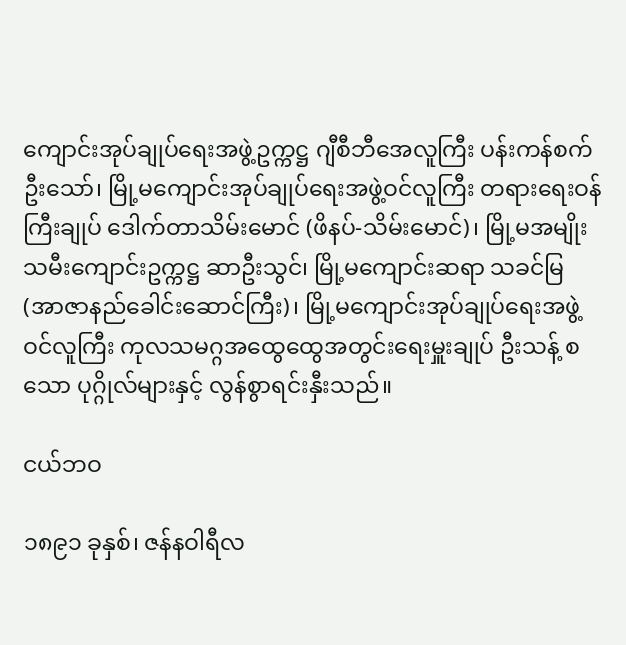ကျောင်းအုပ်ချုပ်ရေးအဖွဲ့ဥက္ကဋ္ဌ ဂျီစီဘီအေလူကြီး ပန်းကန်စက်ဦးသော်၊ မြို့မကျောင်းအုပ်ချုပ်ရေးအဖွဲ့ဝင်လူကြီး တရားရေးဝန်ကြီးချုပ် ဒေါက်တာသိမ်းမောင် (ဖိနပ်-သိမ်းမောင်)၊ မြို့မအမျိုးသမီးကျောင်းဥက္ကဋ္ဌ ဆာဦးသွင်၊ မြို့မကျောင်းဆရာ သခင်မြ (အာဇာနည်ခေါင်းဆောင်ကြီး)၊ မြို့မကျောင်းအုပ်ချုပ်ရေးအဖွဲ့ဝင်လူကြီး ကုလသမဂ္ဂအထွေထွေအတွင်းရေးမှူးချုပ် ဦးသန့် စသော ပုဂ္ဂိုလ်များနှင့် လွန်စွာရင်းနှီးသည်။

ငယ်ဘဝ

၁၈၉၁ ခုနှစ်၊ ဇန်နဝါရီလ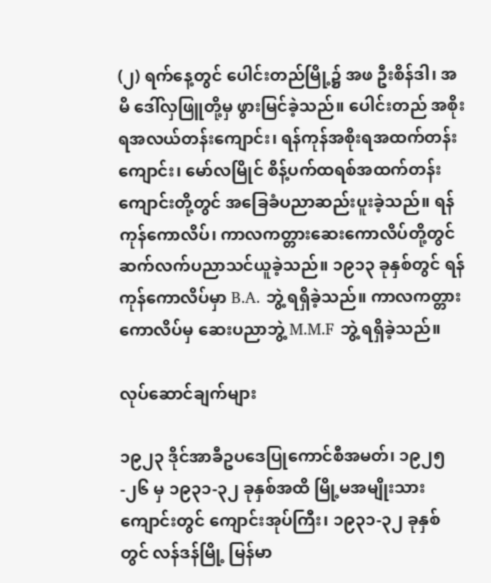(၂) ရက်နေ့တွင် ပေါင်းတည်မြို့၌ အဖ ဦးစိန်ဒါ၊ အမိ ဒေါ်လှဖြူတို့မှ ဖွားမြင်ခဲ့သည်။ ပေါင်းတည် အစိုးရအလယ်တန်းကျောင်း၊ ရန်ကုန်အစိုးရအထက်တန်းကျောင်း၊ မော်လမြိုင် စိန့်ပက်ထရစ်အထက်တန်းကျောင်းတို့တွင် အခြေခံပညာဆည်းပူးခဲ့သည်။ ရန်ကုန်ကောလိပ်၊ ကာလကတ္တားဆေးကောလိပ်တို့တွင် ဆက်လက်ပညာသင်ယူခဲ့သည်။ ၁၉၁၃ ခုနှစ်တွင် ရန်ကုန်ကောလိပ်မှာ B.A. ဘွဲ့ ရရှိခဲ့သည်။ ကာလကတ္တားကောလိပ်မှ ဆေးပညာဘွဲ့ M.M.F ဘွဲ့ ရရှိခဲ့သည်။

လုပ်ဆောင်ချက်များ

၁၉၂၃ ဒိုင်အာခီဥပဒေပြုကောင်စီအမတ်၊ ၁၉၂၅-၂၆ မှ ၁၉၃၁-၃၂ ခုနှစ်အထိ မြို့မအမျိုးသားကျောင်းတွင် ကျောင်းအုပ်ကြီး၊ ၁၉၃၁-၃၂ ခုနှစ် တွင် လန်ဒန်မြို့ မြန်မာ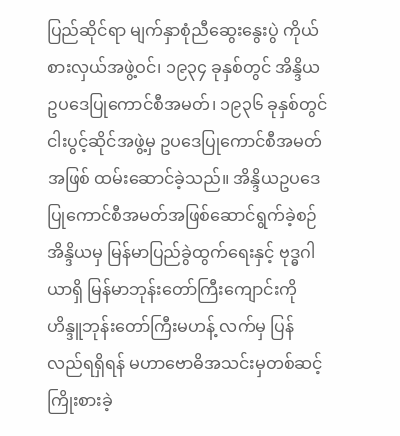ပြည်ဆိုင်ရာ မျက်နှာစုံညီဆွေးနွေးပွဲ ကိုယ်စားလှယ်အဖွဲ့ဝင်၊ ၁၉၃၄ ခုနှစ်တွင် အိန္ဒိယဥပဒေပြုကောင်စီအမတ်၊ ၁၉၃၆ ခုနှစ်တွင် ငါးပွင့်ဆိုင်အဖွဲ့မှ ဥပဒေပြုကောင်စီအမတ်အဖြစ် ထမ်းဆောင်ခဲ့သည်။ အိန္ဒိယဥပဒေပြုကောင်စီအမတ်အဖြစ်ဆောင်ရွက်ခဲ့စဉ် အိန္ဒိယမှ မြန်မာပြည်ခွဲထွက်ရေးနှင့် ဗုဒ္ဓဂါယာရှိ မြန်မာဘုန်းတော်ကြီးကျောင်းကို ဟိန္ဒူဘုန်းတော်ကြီးမဟန့် လက်မှ ပြန်လည်ရရှိရန် မဟာဗောဓိအသင်းမှတစ်ဆင့် ကြိုးစားခဲ့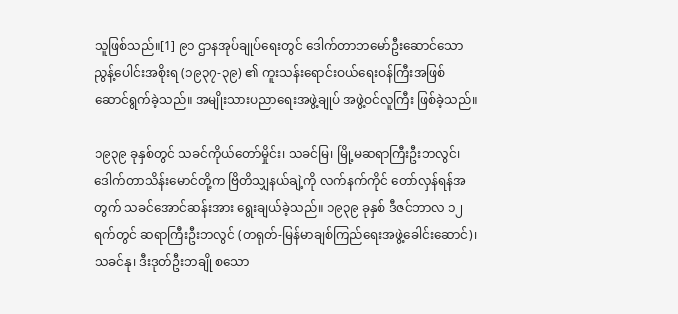သူဖြစ်သည်။[1] ၉၁ ဌာနအုပ်ချုပ်ရေးတွင် ဒေါက်တာဘမော်ဦးဆောင်သော ညွန့်ပေါင်းအစိုးရ (၁၉၃၇-၃၉) ၏ ကူးသန်းရောင်းဝယ်ရေးဝန်ကြီးအဖြစ် ဆောင်ရွက်ခဲ့သည်။ အမျိုးသားပညာရေးအဖွဲ့ချုပ် အဖွဲ့ဝင်လူကြီး ဖြစ်ခဲ့သည်။

၁၉၃၉ ခုနှစ်တွင် သခင်ကိုယ်တော်မှိုင်း၊ သခင်မြ၊ မြို့မဆရာကြီးဦးဘလွင်၊ ဒေါက်တာသိန်းမောင်တို့က ဗြိတိသျှနယ်ချဲ့ကို လက်နက်ကိုင် တော်လှန်ရန်အတွက် သခင်အောင်ဆန်းအား ရွေးချယ်ခဲ့သည်။ ၁၉၃၉ ခုနှစ် ဒီဇင်ဘာလ ၁၂ ရက်တွင် ဆရာကြီးဦးဘလွင် (တရုတ်-မြန်မာချစ်ကြည်ရေးအဖွဲ့ခေါင်းဆောင်)၊ သခင်နု၊ ဒီးဒုတ်ဦးဘချို စသော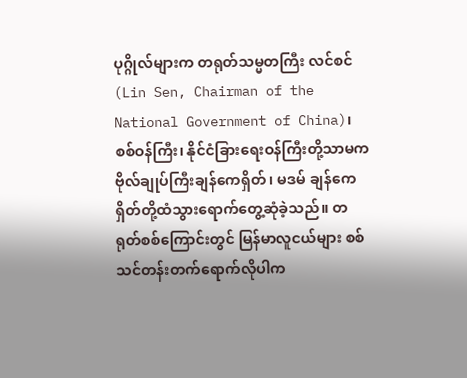ပုဂ္ဂိုလ်များက တရုတ်သမ္မတကြီး လင်စင် (Lin Sen, Chairman of the National Government of China)၊ စစ်ဝန်ကြီး၊ နိုင်ငံခြားရေးဝန်ကြီးတို့သာမက ဗိုလ်ချုပ်ကြီးချန်ကေရှိတ်၊ မဒမ် ချန်ကေရှိတ်တို့ထံသွားရောက်တွေ့ဆုံခဲ့သည်။ တရုတ်စစ်ကြောင်းတွင် မြန်မာလူငယ်များ စစ်သင်တန်းတက်ရောက်လိုပါက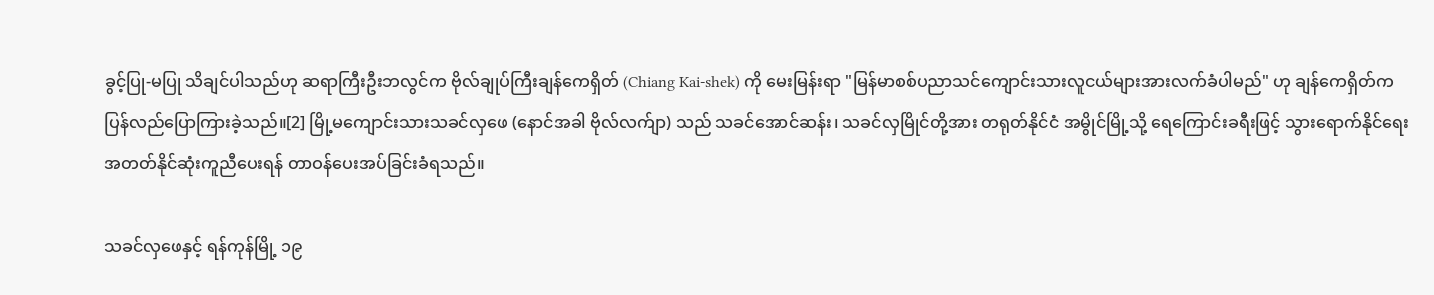ခွင့်ပြု-မပြု သိချင်ပါသည်ဟု ဆရာကြီးဦးဘလွင်က ဗိုလ်ချုပ်ကြီးချန်ကေရှိတ် (Chiang Kai-shek) ကို မေးမြန်းရာ "မြန်မာစစ်ပညာသင်ကျောင်းသားလူငယ်များအားလက်ခံပါမည်" ဟု ချန်ကေရှိတ်က ပြန်လည်ပြောကြားခဲ့သည်။[2] မြို့မကျောင်းသားသခင်လှဖေ (နောင်အခါ ဗိုလ်လက်ျာ) သည် သခင်အောင်ဆန်း၊ သခင်လှမြိုင်တို့အား တရုတ်နိုင်ငံ အမွိုင်မြို့သို့ ရေကြောင်းခရီးဖြင့် သွားရောက်နိုင်ရေး အတတ်နိုင်ဆုံးကူညီပေးရန် တာဝန်ပေးအပ်ခြင်းခံရသည်။

သခင်လှဖေနှင့် ရန်ကုန်မြို့ ၁၉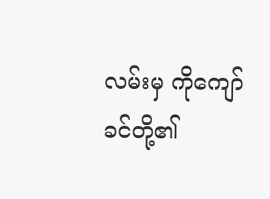လမ်းမှ ကိုကျော်ခင်တို့၏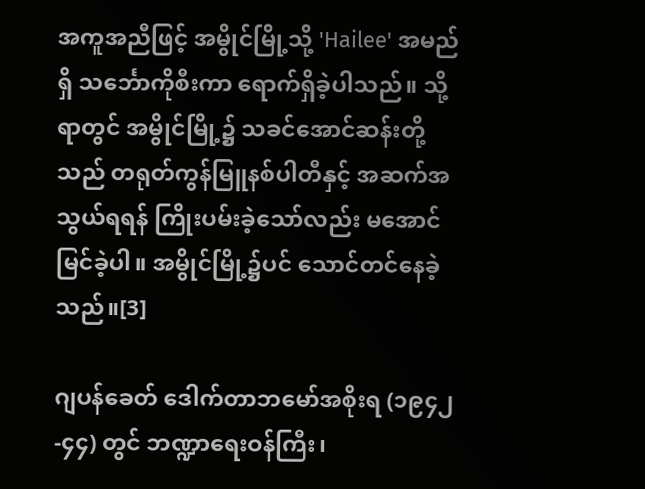အကူအညီဖြင့် အမွိုင်မြို့သို့ 'Hailee' အမည်ရှိ သင်္ဘောကိုစီးကာ ရောက်ရှိခဲ့ပါသည်။ သို့ရာတွင် အမွိုင်မြို့၌ သခင်အောင်ဆန်းတို့သည် တရုတ်ကွန်မြူနစ်ပါတီနှင့် အဆက်အသွယ်ရရန် ကြိုးပမ်းခဲ့သော်လည်း မအောင်မြင်ခဲ့ပါ။ အမွိုင်မြို့၌ပင် သောင်တင်နေခဲ့သည်။[3]

ဂျပန်ခေတ် ဒေါက်တာဘမော်အစိုးရ (၁၉၄၂-၄၄) တွင် ဘဏ္ဍာရေးဝန်ကြီး၊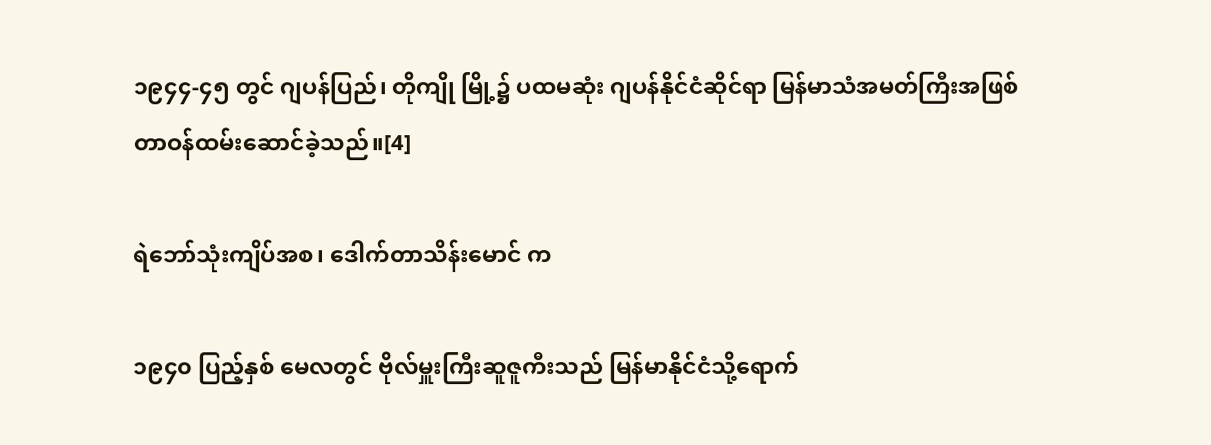၁၉၄၄-၄၅ တွင် ဂျပန်ပြည်၊ တိုကျို မြို့၌ ပထမဆုံး ဂျပန်နိုင်ငံဆိုင်ရာ မြန်မာသံအမတ်ကြီးအဖြစ် တာဝန်ထမ်းဆောင်ခဲ့သည်။[4]

ရဲဘော်သုံးကျိပ်အစ၊ ဒေါက်တာသိန်းမောင် က

၁၉၄၀ ပြည့်နှစ် မေလတွင် ဗိုလ်မှူးကြီးဆူဇူကီးသည် မြန်မာနိုင်ငံသို့ရောက်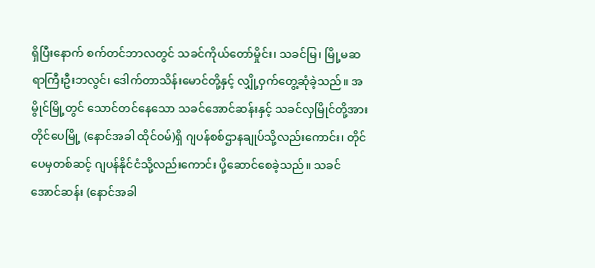ရှိပြီးနောက် စက်တင်ဘာလတွင် သခင်ကိုယ်တော်မှိုင်း၊ သခင်မြ၊ မြို့မဆရာကြီးဦးဘလွင်၊ ဒေါက်တာသိန်းမောင်တို့နှင့် လျှို့ဝှက်တွေ့ဆုံခဲ့သည်။ အမွိုင်မြို့တွင် သောင်တင်နေသော သခင်အောင်ဆန်းနှင့် သခင်လှမြိုင်တို့အား တိုင်ပေမြို့ (နောင်အခါ ထိုင်ဝမ်)ရှိ ဂျပန်စစ်ဌာနချုပ်သို့လည်းကောင်း၊ တိုင်ပေမှတစ်ဆင့် ဂျပန်နိုင်ငံသို့လည်းကောင်း ပို့ဆောင်စေခဲ့သည်။ သခင်အောင်ဆန်း (နောင်အခါ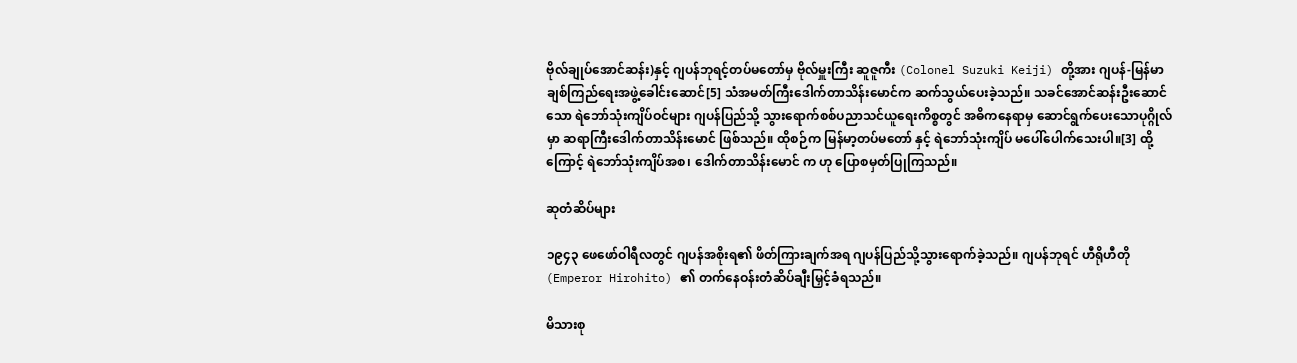ဗိုလ်ချုပ်အောင်ဆန်း)နှင့် ဂျပန်ဘုရင့်တပ်မတော်မှ ဗိုလ်မှူးကြီး ဆူဇူကီး (Colonel Suzuki Keiji) တို့အား ဂျပန်-မြန်မာချစ်ကြည်ရေးအဖွဲ့ခေါင်းဆောင်[5] သံအမတ်ကြီးဒေါက်တာသိန်းမောင်က ဆက်သွယ်ပေးခဲ့သည်။ သခင်အောင်ဆန်းဦးဆောင်သော ရဲဘော်သုံးကျိပ်ဝင်များ ဂျပန်ပြည်သို့ သွားရောက်စစ်ပညာသင်ယူရေးကိစ္စတွင် အဓိကနေရာမှ ဆောင်ရွက်ပေးသောပုဂ္ဂိုလ်မှာ ဆရာကြီးဒေါက်တာသိန်းမောင် ဖြစ်သည်။ ထိုစဉ်က မြန်မာ့တပ်မတော် နှင့် ရဲဘော်သုံးကျိပ် မပေါ်ပေါက်သေးပါ။[3] ထို့ကြောင့် ရဲဘော်သုံးကျိပ်အစ၊ ဒေါက်တာသိန်းမောင် က ဟု ပြောစမှတ်ပြုကြသည်။

ဆုတံဆိပ်များ

၁၉၄၃ ဖေဖော်ဝါရီလတွင် ဂျပန်အစိုးရ၏ ဖိတ်ကြားချက်အရ ဂျပန်ပြည်သို့သွားရောက်ခဲ့သည်။ ဂျပန်ဘုရင် ဟီရိုဟီတို (Emperor Hirohito) ၏ တက်နေဝန်းတံဆိပ်ချီးမြှင့်ခံရသည်။

မိသားစု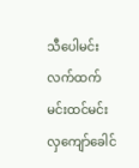သီပေါမင်းလက်ထက် မင်းထင်မင်းလှကျော်ခေါင်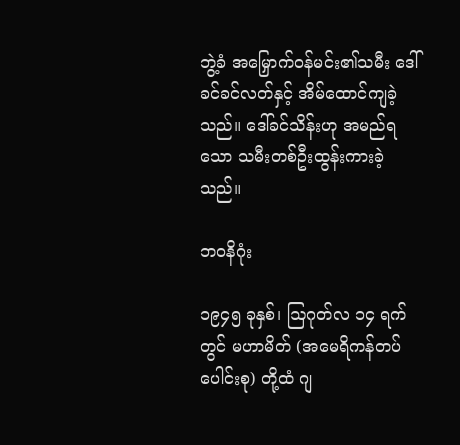ဘွဲ့ခံ အမြှောက်ဝန်မင်း၏သမီး ဒေါ်ခင်ခင်လတ်နှင့် အိမ်ထောင်ကျခဲ့သည်။ ဒေါ်ခင်သိန်းဟု အမည်ရသော သမီးတစ်ဦးထွန်းကားခဲ့သည်။

ဘဝနိဂုံး

၁၉၄၅ ခုနှစ်၊ ဩဂုတ်လ ၁၄ ရက်တွင် မဟာမိတ် (အမေရိကန်တပ်ပေါင်းစု) တို့ထံ ဂျ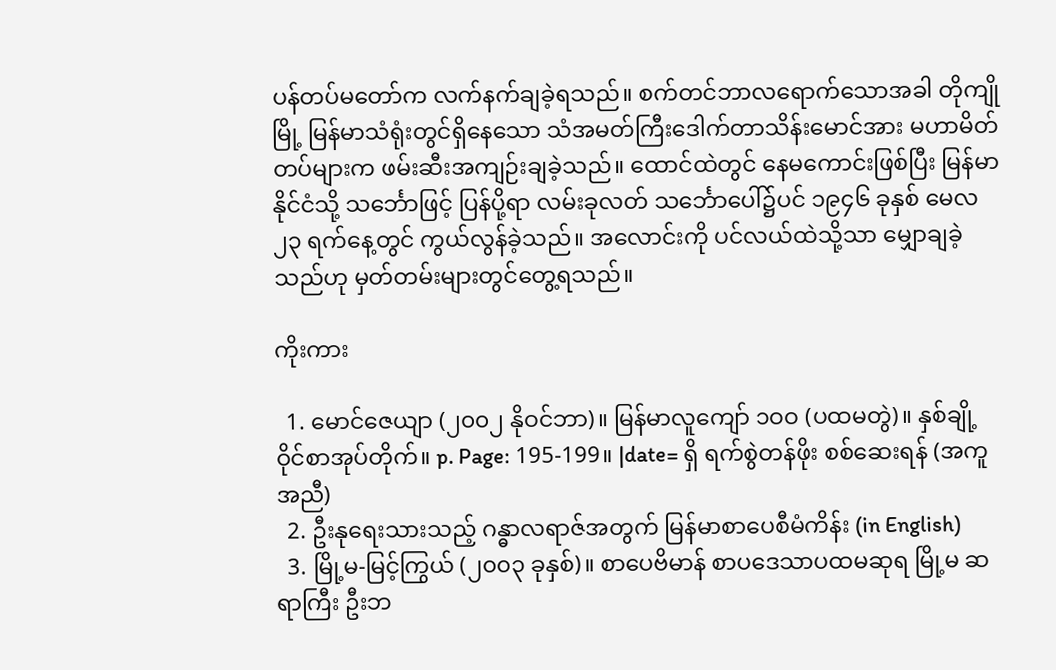ပန်တပ်မတော်က လက်နက်ချခဲ့ရသည်။ စက်တင်ဘာလရောက်သောအခါ တိုကျိုမြို့ မြန်မာသံရုံးတွင်ရှိနေသော သံအမတ်ကြီးဒေါက်တာသိန်းမောင်အား မဟာမိတ်တပ်များက ဖမ်းဆီးအကျဉ်းချခဲ့သည်။ ထောင်ထဲတွင် နေမကောင်းဖြစ်ပြီး မြန်မာနိုင်ငံသို့ သင်္ဘောဖြင့် ပြန်ပို့ရာ လမ်းခုလတ် သင်္ဘောပေါ်၌ပင် ၁၉၄၆ ခုနှစ် မေလ ၂၃ ရက်နေ့တွင် ကွယ်လွန်ခဲ့သည်။ အလောင်းကို ပင်လယ်ထဲသို့သာ မျှောချခဲ့သည်ဟု မှတ်တမ်းများတွင်တွေ့ရသည်။

ကိုးကား

  1. မောင်ဇေယျာ (၂၀၀၂ နိုဝင်ဘာ)။ မြန်မာလူကျော် ၁ဝဝ (ပထမတွဲ)။ နှစ်ချို့ဝိုင်စာအုပ်တိုက်။ p. Page: 195-199။ |date= ရှိ ရက်စွဲတန်ဖိုး စစ်ဆေးရန် (အကူအညီ)
  2. ဦးနုရေးသားသည့် ဂန္ဓာလရာဇ်အတွက် မြန်မာစာပေစီမံကိန်း (in English)
  3. မြို့မ-မြင့်ကြွယ် (၂၀၀၃ ခုနှစ်)။ စာပေဗိမာန် စာပဒေသာပထမဆုရ မြို့မ ဆရာကြီး ဦးဘ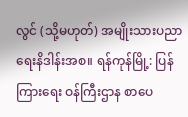လွင် (သို့မဟုတ်) အမျိုးသားပညာရေးနိဒါန်းအစ။ ရန်ကုန်မြို့: ပြန်ကြားရေး ဝန်ကြီးဌာန စာပေ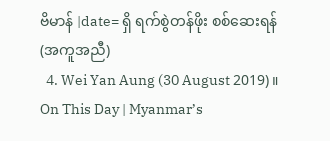ဗိမာန် |date= ရှိ ရက်စွဲတန်ဖိုး စစ်ဆေးရန် (အကူအညီ)
  4. Wei Yan Aung (30 August 2019)။ On This Day | Myanmar’s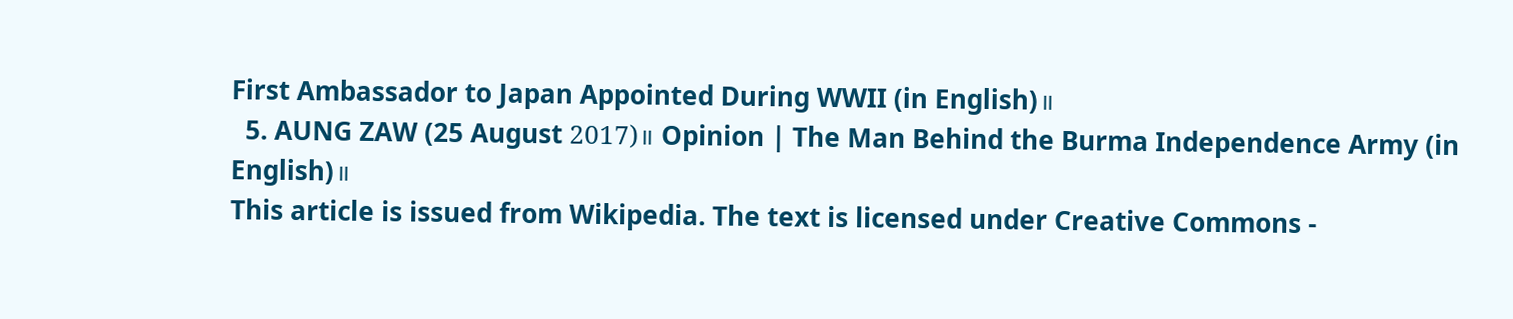First Ambassador to Japan Appointed During WWII (in English)။
  5. AUNG ZAW (25 August 2017)။ Opinion | The Man Behind the Burma Independence Army (in English)။
This article is issued from Wikipedia. The text is licensed under Creative Commons -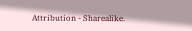Attribution - Sharealike.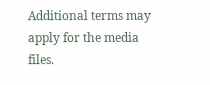Additional terms may apply for the media files.